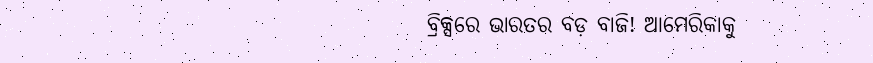ବ୍ରିକ୍ସରେ ଭାରତର ବଡ଼ ବାଜି! ଆମେରିକାକୁ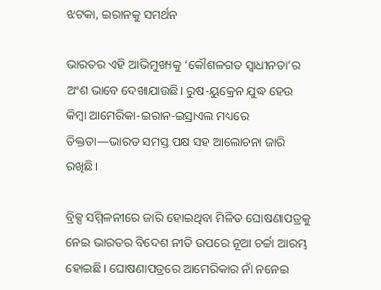ଝଟକା, ଇରାନକୁ ସମର୍ଥନ

ଭାରତର ଏହି ଆଭିମୁଖ୍ୟକୁ ‘କୌଶଳଗତ ସ୍ୱାଧୀନତା’ର ଅଂଶ ଭାବେ ଦେଖାଯାଉଛି। ରୁଷ-ୟୁକ୍ରେନ ଯୁଦ୍ଧ ହେଉ କିମ୍ବା ଆମେରିକା-ଇରାନ-ଇସ୍ରାଏଲ ମଧ୍ୟରେ ତିକ୍ତତା—ଭାରତ ସମସ୍ତ ପକ୍ଷ ସହ ଆଲୋଚନା ଜାରି ରଖିଛି।

ବ୍ରିକ୍ସ ସମ୍ମିଳନୀରେ ଜାରି ହୋଇଥିବା ମିଳିତ ଘୋଷଣାପତ୍ରକୁ ନେଇ ଭାରତର ବିଦେଶ ନୀତି ଉପରେ ନୂଆ ଚର୍ଚ୍ଚା ଆରମ୍ଭ ହୋଇଛି। ଘୋଷଣାପତ୍ରରେ ଆମେରିକାର ନାଁ ନନେଇ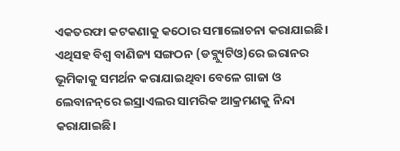ଏକତରଫା କଟକଣାକୁ କଠୋର ସମାଲୋଚନା କରାଯାଇଛି। ଏଥିସହ ବିଶ୍ୱ ବାଣିଜ୍ୟ ସଙ୍ଗଠନ (ଡବ୍ଲ୍ୟୁଟିଓ)ରେ ଇରାନର ଭୂମିକାକୁ ସମର୍ଥନ କରାଯାଇଥିବା ବେଳେ ଗାଜା ଓ ଲେବାନନ୍‌ରେ ଇସ୍ରାଏଲର ସାମରିକ ଆକ୍ରମଣକୁ ନିନ୍ଦା କରାଯାଇଛି।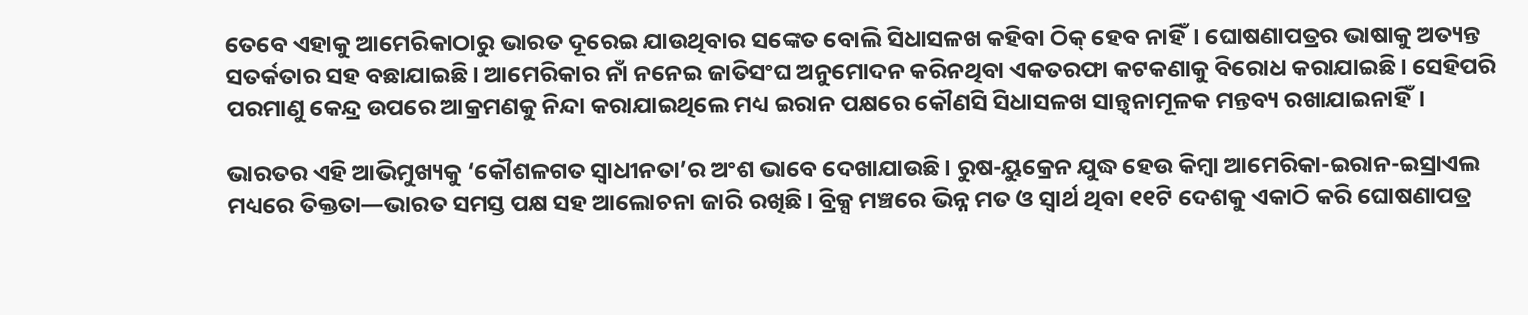ତେବେ ଏହାକୁ ଆମେରିକାଠାରୁ ଭାରତ ଦୂରେଇ ଯାଉଥିବାର ସଙ୍କେତ ବୋଲି ସିଧାସଳଖ କହିବା ଠିକ୍‌ ହେବ ନାହିଁ। ଘୋଷଣାପତ୍ରର ଭାଷାକୁ ଅତ୍ୟନ୍ତ ସତର୍କତାର ସହ ବଛାଯାଇଛି। ଆମେରିକାର ନାଁ ନନେଇ ଜାତିସଂଘ ଅନୁମୋଦନ କରିନଥିବା ଏକତରଫା କଟକଣାକୁ ବିରୋଧ କରାଯାଇଛି। ସେହିପରି ପରମାଣୁ କେନ୍ଦ୍ର ଉପରେ ଆକ୍ରମଣକୁ ନିନ୍ଦା କରାଯାଇଥିଲେ ମଧ୍ୟ ଇରାନ ପକ୍ଷରେ କୌଣସି ସିଧାସଳଖ ସାନ୍ତ୍ୱନାମୂଳକ ମନ୍ତବ୍ୟ ରଖାଯାଇନାହିଁ।

ଭାରତର ଏହି ଆଭିମୁଖ୍ୟକୁ ‘କୌଶଳଗତ ସ୍ୱାଧୀନତା’ର ଅଂଶ ଭାବେ ଦେଖାଯାଉଛି। ରୁଷ-ୟୁକ୍ରେନ ଯୁଦ୍ଧ ହେଉ କିମ୍ବା ଆମେରିକା-ଇରାନ-ଇସ୍ରାଏଲ ମଧ୍ୟରେ ତିକ୍ତତା—ଭାରତ ସମସ୍ତ ପକ୍ଷ ସହ ଆଲୋଚନା ଜାରି ରଖିଛି। ବ୍ରିକ୍ସ ମଞ୍ଚରେ ଭିନ୍ନ ମତ ଓ ସ୍ୱାର୍ଥ ଥିବା ୧୧ଟି ଦେଶକୁ ଏକାଠି କରି ଘୋଷଣାପତ୍ର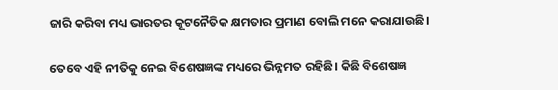ଜାରି କରିବା ମଧ୍ୟ ଭାରତର କୂଟନୈତିକ କ୍ଷମତାର ପ୍ରମାଣ ବୋଲି ମନେ କରାଯାଉଛି।

ତେବେ ଏହି ନୀତିକୁ ନେଇ ବିଶେଷଜ୍ଞଙ୍କ ମଧ୍ୟରେ ଭିନ୍ନମତ ରହିଛି। କିଛି ବିଶେଷଜ୍ଞ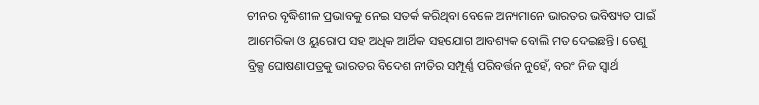ଚୀନର ବୃଦ୍ଧିଶୀଳ ପ୍ରଭାବକୁ ନେଇ ସତର୍କ କରିଥିବା ବେଳେ ଅନ୍ୟମାନେ ଭାରତର ଭବିଷ୍ୟତ ପାଇଁ ଆମେରିକା ଓ ୟୁରୋପ ସହ ଅଧିକ ଆର୍ଥିକ ସହଯୋଗ ଆବଶ୍ୟକ ବୋଲି ମତ ଦେଇଛନ୍ତି। ତେଣୁ ବ୍ରିକ୍ସ ଘୋଷଣାପତ୍ରକୁ ଭାରତର ବିଦେଶ ନୀତିର ସମ୍ପୂର୍ଣ୍ଣ ପରିବର୍ତ୍ତନ ନୁହେଁ, ବରଂ ନିଜ ସ୍ୱାର୍ଥ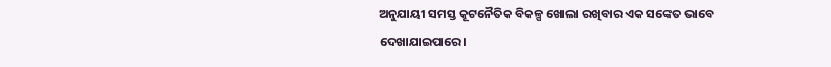ଅନୁଯାୟୀ ସମସ୍ତ କୂଟନୈତିକ ବିକଳ୍ପ ଖୋଲା ରଖିବାର ଏକ ସଙ୍କେତ ଭାବେ ଦେଖାଯାଇପାରେ।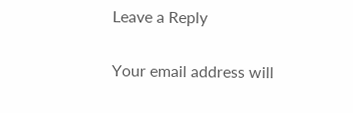Leave a Reply

Your email address will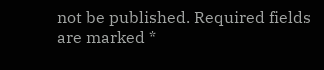not be published. Required fields are marked *